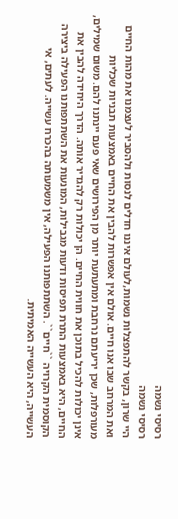רסיסי נשמה
רסיסי נשמה
היי שרון, בקשר להתפצלות נשמות,לעולם איננו חדלים לנסות ולהסביר לעצמנו את מהות החיים ואת המרחב שבו אנו חיים. אולם אין אפשרות להבין את החיים באמצעות תבניות שכליות מעורפלות, שכן יריעתם נרחבת ומתעתעת יותר מן הפירושים שאי פעם יינתנו להם. משום שמילים, אינן יכולות להכיל בתוכן את חווית החיים. הן יכולות רק להגדיר אותה. הדרך היחידה להבין את החיים, היא באמצעות התרת תפיסות ודעות מגבילות, המונעות את השתתפותנו הפעילה ביצירה הקוסמית הקרויה ``חיים``. השתתפותנו הפעילה, אין משמעותה בהכרח עשייה. לעתים, אי העשייה, היא העשייה האמיתית.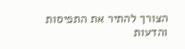הצורך להתיר את התפיסות והדעות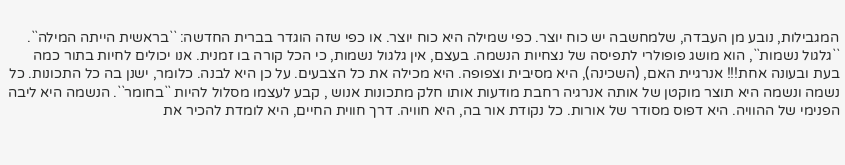המגבילות, נובע מן העבדה, שלמחשבה יש כוח יוצר. כפי שמילה היא כוח יוצר. או כפי שזה הוגדר בברית החדשה: ``בראשית הייתה המילה``. ``גלגול נשמות``, הוא מושג פופולרי לתפיסה של נצחיות הנשמה. בעצם, אין גלגול נשמות, כי הכל קורה בו זמנית. אנו יכולים לחיות בתור כמה בעת ובעונה אחת!!! אנרגיית האם, (השכינה), היא מסיבית וצפופה. היא מכילה את כל הצבעים. על כן היא לבנה. כלומר, ישנן בה כל התכונות. כל נשמה ונשמה היא תוצר מוקטן של אותה אנרגיה רחבת מודעות אותו חלק מתכונות אנוש , קבע לעצמו מסלול להיות ``בחומר``. הנשמה היא ליבה הפנימי של ההוויה. היא דפוס מסודר של אורות. כל נקודת אור בה, היא חוויה. דרך חווית החיים, היא לומדת להכיר את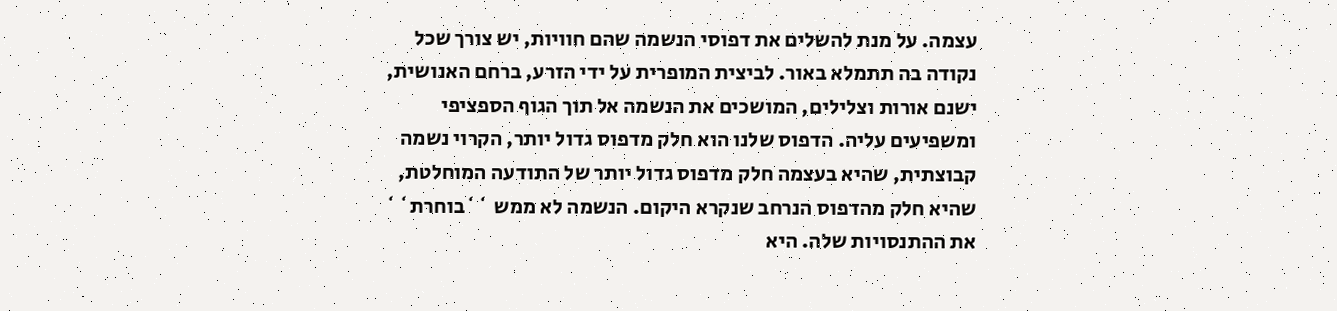עצמה. על מנת להשלים את דפוסי הנשמה שהם חוויות, יש צורך שכל נקודה בה תתמלא באור. לביצית המופרית על ידי הזרע, ברחם האנושית, ישנם אורות וצלילים, המושכים את הנשמה אל תוך הגוף הספציפי ומשפיעים עליה. הדפוס שלנו הוא חלק מדפוס גדול יותר, הקרוי נשמה קבוצתית, שהיא בעצמה חלק מדפוס גדול יותר של התודעה המוחלטת, שהיא חלק מהדפוס הנרחב שנקרא היקום. הנשמה לא ממש ``בוחרת`` את ההתנסויות שלה. היא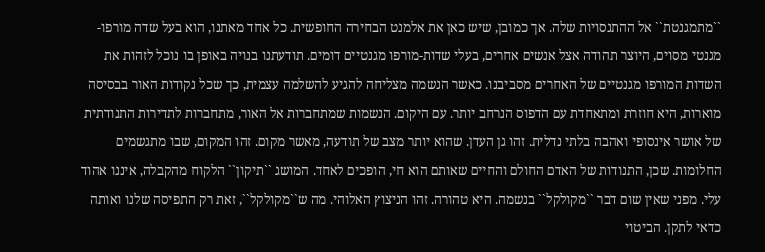``מתמגנטת`` אל ההתנסויות שלה. אך כמובן, שיש כאן את אלמנט הבחירה החופשית. כל אחד מאתנו, הוא בעל שדה מורפו-מגנטי מסוים, היוצר תהודה אצל אנשים אחרים, בעלי שדות-מורפו מגנטיים דומים. תודעתנו בנויה באופן בו נוכל לזהות את השדות המורפו מגנטיים של האחרים מסביבנו. כאשר הנשמה מצליחה להגיע להשלמה עצמית, כך שכל נקודות האור בבסיסה מוארות, היא חוזרת ומתאחדת עם הדפוס הנרחב יותר. עם היקום. הנשמות שמתחברות אל האור, מתחברות לתדירות התנודתית של אושר אינסופי ואהבה בלתי נדלית. זהו גן העדן. שהוא יותר מצב של תודעה, מאשר מקום. זהו המקום, שבו מתגשמים החלומות. שכן, התנודות של האדם החולם והחיים שאותם הוא חי, הופכים לאחד. המושג ``תיקון`` הלקוח מהקבלה, איננו אהוד עלי. מפני שאין שום דבר ``מקולקל`` בנשמה. היא טהורה. זהו הניצוץ האלוהי. מה ש``מקולקל``, זאת רק התפיסה שלנו ואותה כדאי לתקן. הביטוי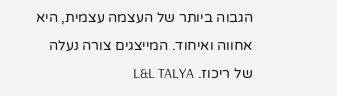הגבוה ביותר של העצמה עצמית, היא אחווה ואיחוד. המייצגים צורה נעלה של ריכוז. L&L TALYA